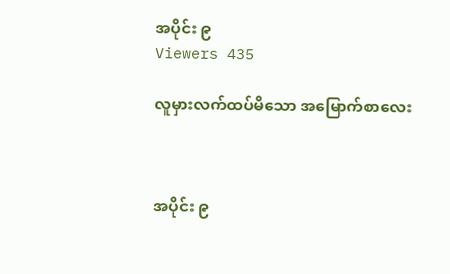အပိုင်း ၉
Viewers 435

လူမှားလက်ထပ်မိသော အမြောက်စာလေး



အပိုင်း ၉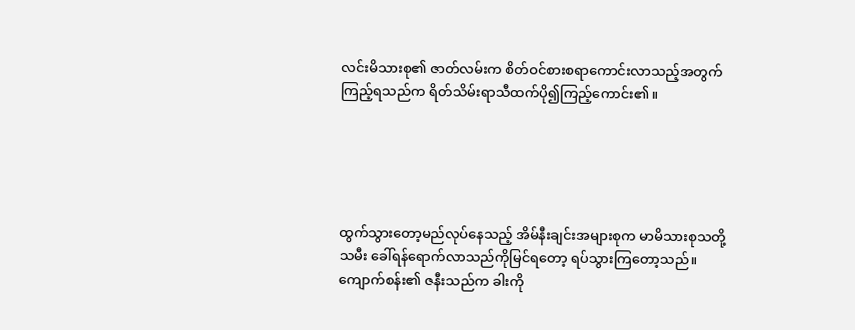လင်းမိသားစု၏ ဇာတ်လမ်းက စိတ်ဝင်စားစရာကောင်းလာသည့်အတွက်ကြည့်ရသည်က ရိတ်သိမ်းရာသီထက်ပို၍ကြည့်ကောင်း၏။





ထွက်သွားတော့မည်လုပ်နေသည့် အိမ်နီးချင်းအများစုက မာမိသားစုသတို့သမီး ခေါ်ရန်ရောက်လာသည်ကိုမြင်ရတော့ ရပ်သွားကြတော့သည်။ ကျောက်စန်း၏ ဇနီးသည်က ခါးကို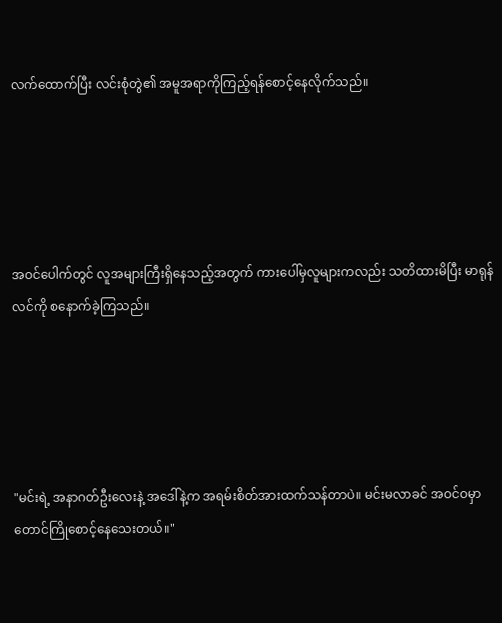လက်ထောက်ပြီး လင်းစုံတွဲ၏ အမူအရာကိုကြည့်ရန်စောင့်နေလိုက်သည်။





အဝင်ပေါက်တွင် လူအများကြီးရှိနေသည့်အတွက် ကားပေါ်မှလူများကလည်း သတိထားမိပြီး မာရုန်လင်ကို စနောက်ခဲ့ကြသည်။





"မင်းရဲ့ အနာဂတ်ဦးလေးနဲ့ အဒေါ်နဲ့က အရမ်းစိတ်အားထက်သန်တာပဲ။ မင်းမလာခင် အဝင်ဝမှာတောင်ကြိုစောင့်နေသေးတယ်။"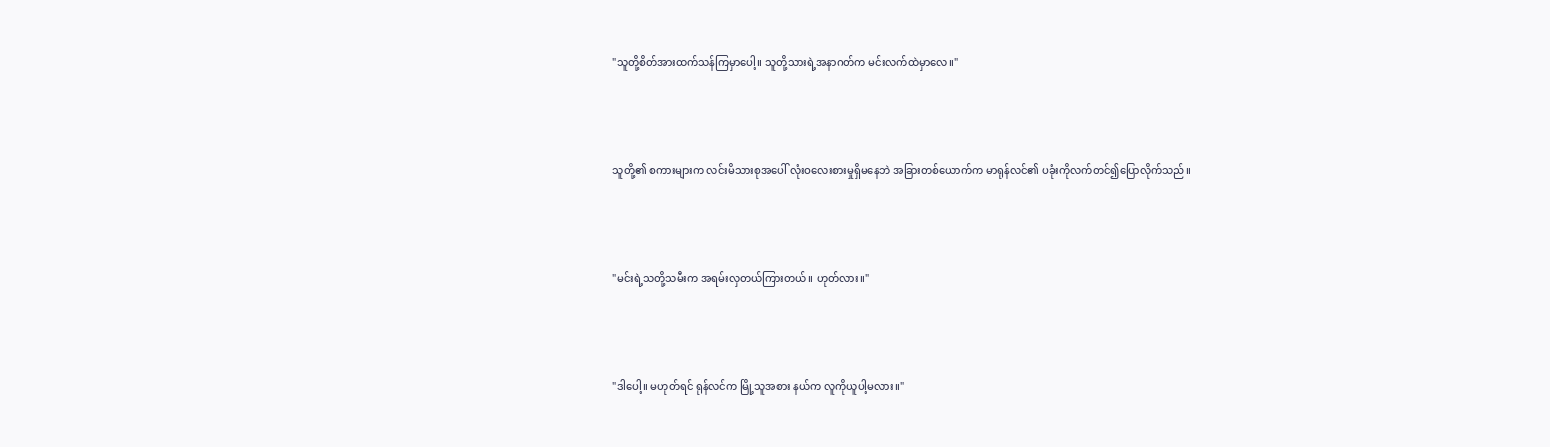"သူတို့စိတ်အားထက်သန်ကြမှာပေါ့။ သူတို့သားရဲ့အနာဂတ်က မင်းလက်ထဲမှာလေ။"





သူတို့၏ စကားများက လင်းမိသားစုအပေါ် လုံးဝလေးစားမှုရှိမနေဘဲ အခြားတစ်ယောက်က မာရုန်လင်၏ ပခုံးကိုလက်တင်၍ပြောလိုက်သည်။





"မင်းရဲ့သတို့သမီးက အရမ်းလှတယ်ကြားတယ်။ ဟုတ်လား။"





"ဒါပေါ့။ မဟုတ်ရင် ရုန်လင်က မြို့သူအစား နယ်က လူကိုယူပါ့မလား။"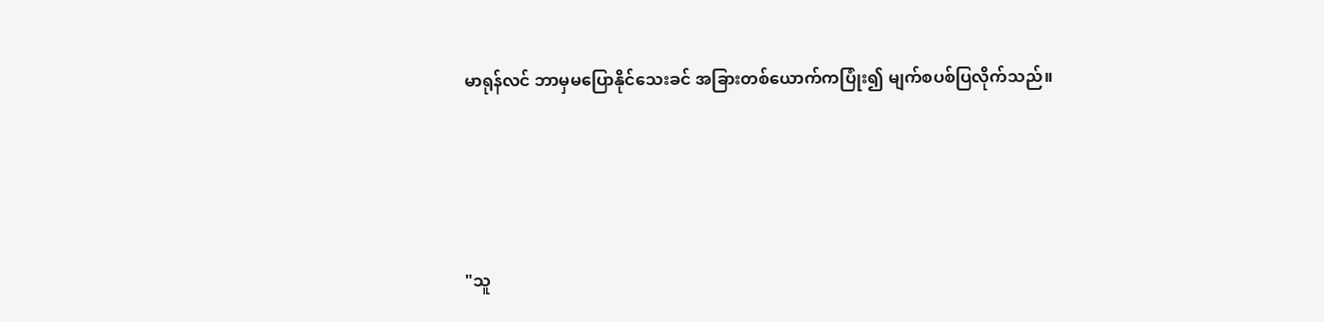မာရုန်လင် ဘာမှမပြောနိုင်သေးခင် အခြားတစ်ယောက်ကပြုံး၍ မျက်စပစ်ပြလိုက်သည်။





"သူ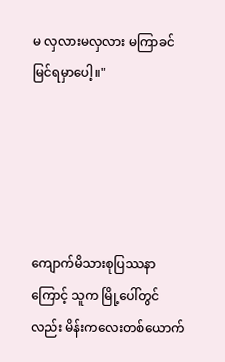မ လှလားမလှလား မကြာခင်မြင်ရမှာပေါ့။"





ကျောက်မိသားစုပြဿနာကြောင့် သူက မြို့ပေါ်တွင်လည်း မိန်းကလေးတစ်ယောက်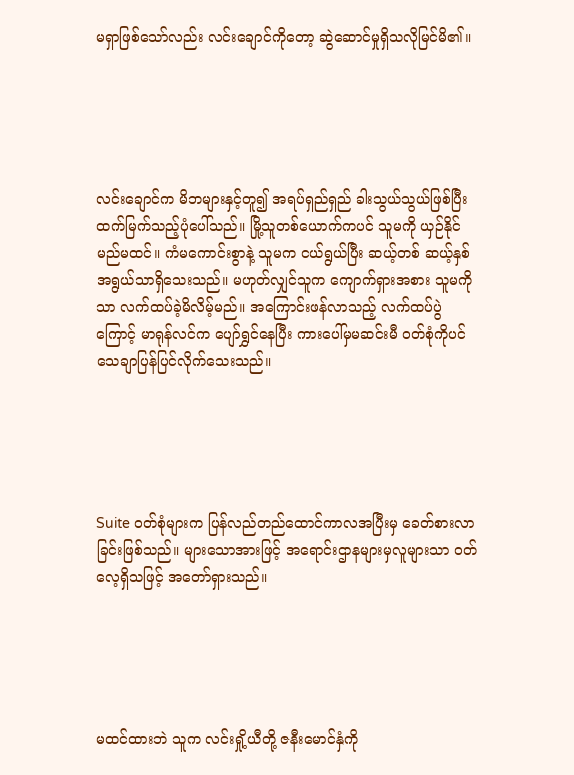မရှာဖြစ်သော်လည်း လင်းချောင်ကိုတော့ ဆွဲဆောင်မှုရှိသလိုမြင်မိ၏။





လင်းချောင်က မိဘများနှင့်တူ၍ အရပ်ရှည်ရှည် ခါးသွယ်သွယ်ဖြစ်ပြီး ထက်မြက်သည့်ပုံပေါ်သည်။ မြို့သူတစ်ယောက်ကပင် သူမကို ယှဉ်နိုင်မည်မထင်။ ကံမကောင်းစွာနဲ့ သူမက ငယ်ရွယ်ပြီး ဆယ့်တစ် ဆယ့်နှစ်အရွယ်သာရှိသေးသည်။ မဟုတ်လျှင်သူက ကျောက်ရှားအစား သူမကိုသာ လက်ထပ်ခဲ့မိလိမ့်မည်။ အကြောင်းဖန်လာသည့် လက်ထပ်ပွဲကြောင့် မာရုန်လင်က ပျော်ရွှင်နေပြီး ကားပေါ်မှမဆင်းမီ ဝတ်စုံကိုပင်သေချာပြန်ပြင်လိုက်သေးသည်။





Suite ဝတ်စုံများက ပြန်လည်တည်ထောင်ကာလအပြီးမှ ခေတ်စားလာခြင်းဖြစ်သည်။ များသောအားဖြင့် အရောင်းဌာနများမှလူများသာ ဝတ်လေ့ရှိသဖြင့် အတော်ရှားသည်။





မထင်ထားဘဲ သူက လင်းရှို့ယီတို့ ဇနီးမောင်နှံကို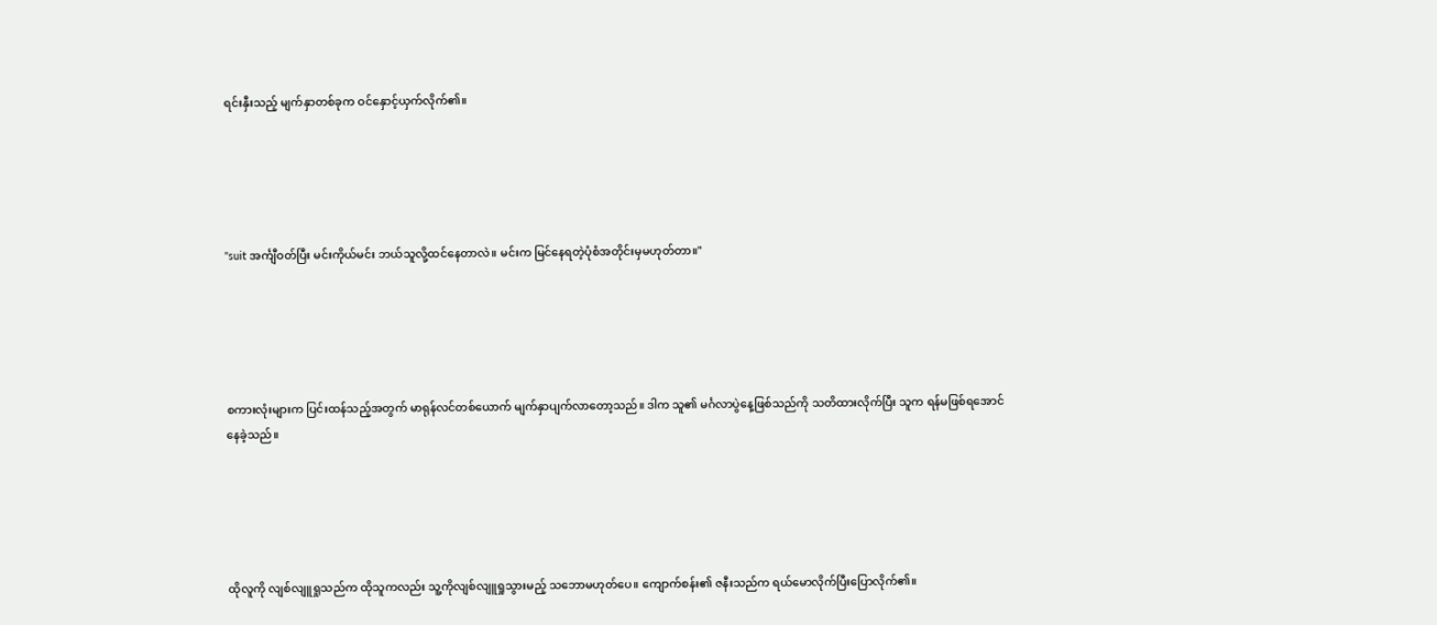ရင်းနှီးသည့် မျက်နှာတစ်ခုက ဝင်နှောင့်ယှက်လိုက်၏။





"suit အင်္ကျီဝတ်ပြီး မင်းကိုယ်မင်း ဘယ်သူလို့ထင်နေတာလဲ။ မင်းက မြင်နေရတဲ့ပုံစံအတိုင်းမှမဟုတ်တာ။"





စကားလုံးများက ပြင်းထန်သည့်အတွက် မာရုန်လင်တစ်ယောက် မျက်နှာပျက်လာတော့သည်။ ဒါက သူ၏ မင်္ဂလာပွဲနေ့ဖြစ်သည်ကို သတိထားလိုက်ပြီး သူက ရန်မဖြစ်ရအောင်နေခဲ့သည်။





ထိုလူကို လျစ်လျူရှုသည်က ထိုသူကလည်း သူ့ကိုလျစ်လျူရှုသွားမည့် သဘောမဟုတ်ပေ။ ကျောက်စန်း၏ ဇနီးသည်က ရယ်မောလိုက်ပြီးပြောလိုက်၏။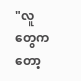"လူတွေကတော့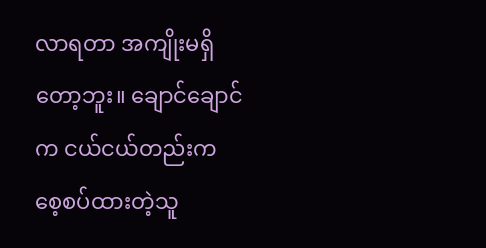လာရတာ အကျိုးမရှိတော့ဘူး။ ချောင်ချောင်က ငယ်ငယ်တည်းက စေ့စပ်ထားတဲ့သူ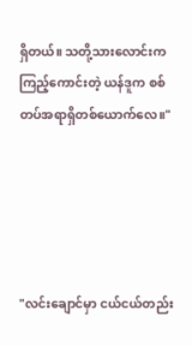ရှိတယ်။ သတို့သားလောင်းက ကြည့်ကောင်းတဲ့ ယန်ဒူက စစ်တပ်အရာရှိတစ်ယောက်လေ။"





"လင်းချောင်မှာ ငယ်ငယ်တည်း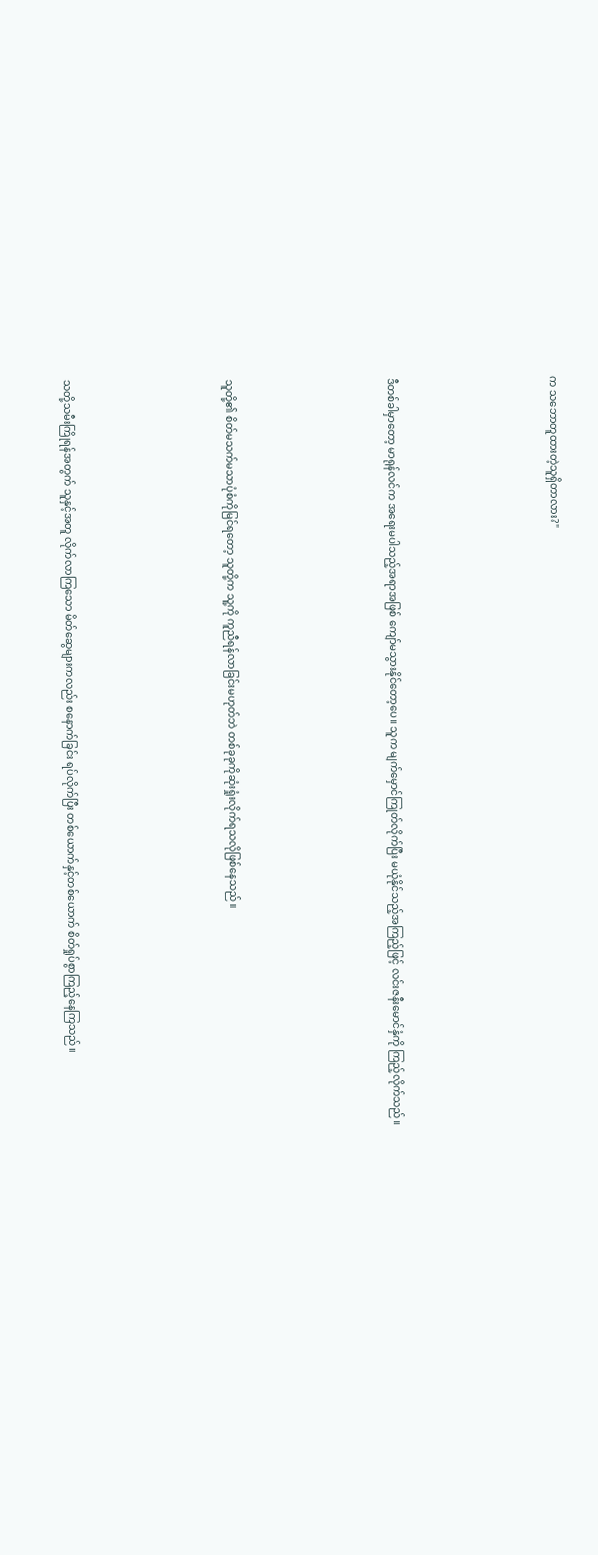က သဘောတူထားတဲ့သူရှိတာလား?"





ဒီတစ်ခါမှာတော့ မာရုန်လင်က အရေးမပါသည့်အရာအဖြစ် ကျော်မသွားနိုင်တော့ပေ။ သူက မျက်မှောင်ကြုတ်လိုက်ပြီး မယုံနိုင်သည့်အကြည့်ဖြင့် လင်းဇနီးမောင်နှံကို ကြည့်လိုက်သည်။





သူတို့၏ စိတ်မသက်မသာပုံစံကိုမြင်ရတော့ သူတို့က သူ့ကို ကူညီရန်လာခြင်းမဟုတ်ဘဲ တစ်ခုခုကိုဆုံးရှုံးလိုက်ရသလိုဖြစ်နေသည်။





သတို့သမီးကြိုရန်အတွက် သူနှင့်အတူ လိုက်လာကြသော မိတ်ဆွေများကလည်း စနောက်ခြင်း ရပ်လိုက်ပြီး တစ်ယောက်နှင့်တစ်ယောက် စိတ်ရှုပ်စွာကြည့်နေကြသည်။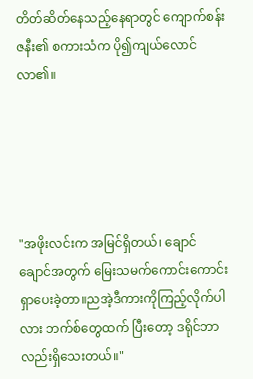တိတ်ဆိတ်နေသည့်နေရာတွင် ကျောက်စန်း ဇနီး၏ စကားသံက ပို၍ကျယ်လောင်လာ၏။





"အဖိုးလင်းက အမြင်ရှိတယ်၊ ချောင်ချောင်အတွက် မြေးသမက်ကောင်းကောင်းရှာပေးခဲ့တာ။ညအဲ့ဒီကားကိုကြည့်လိုက်ပါလား ဘက်စ်တွေထက် ပြီးတော့ ဒရိုင်ဘာလည်းရှိသေးတယ်။"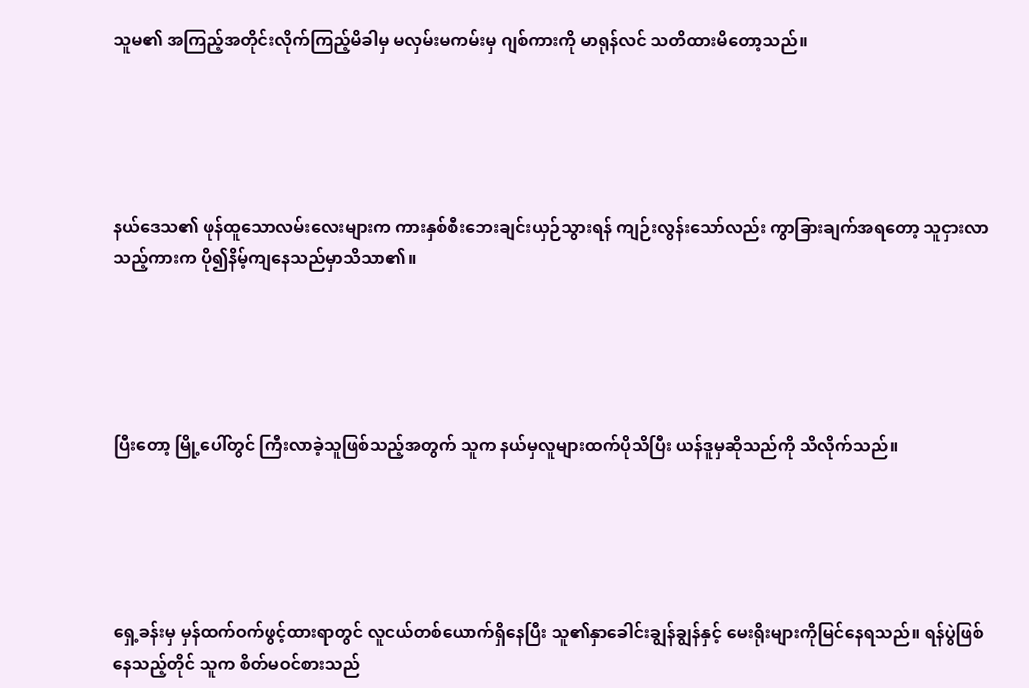သူမ၏ အကြည့်အတိုင်းလိုက်ကြည့်မိခါမှ မလှမ်းမကမ်းမှ ဂျစ်ကားကို မာရုန်လင် သတိထားမိတော့သည်။





နယ်ဒေသ၏ ဖုန်ထူသောလမ်းလေးများက ကားနှစ်စီးဘေးချင်းယှဉ်သွားရန် ကျဉ်းလွန်းသော်လည်း ကွာခြားချက်အရတော့ သူငှားလာသည့်ကားက ပို၍နိမ့်ကျနေသည်မှာသိသာ၏။





ပြီးတော့ မြို့ပေါ်တွင် ကြီးလာခဲ့သူဖြစ်သည့်အတွက် သူက နယ်မှလူများထက်ပိုသိပြီး ယန်ဒူမှဆိုသည်ကို သိလိုက်သည်။





ရှေ့ခန်းမှ မှန်ထက်ဝက်ဖွင့်ထားရာတွင် လူငယ်တစ်ယောက်ရှိနေပြီး သူ၏နှာခေါင်းချွန်ချွန်နှင့် မေးရိုးများကိုမြင်နေရသည်။ ရန်ပွဲဖြစ်နေသည့်တိုင် သူက စိတ်မဝင်စားသည်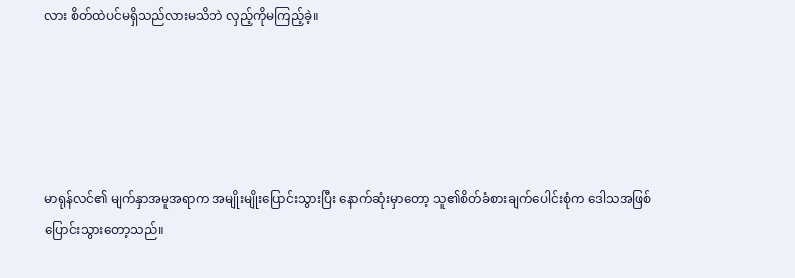လား စိတ်ထဲပင်မရှိသည်လားမသိဘဲ လှည့်ကိုမကြည့်ခဲ့။





မာရုန်လင်၏ မျက်နှာအမူအရာက အမျိုးမျိုးပြောင်းသွားပြီး နောက်ဆုံးမှာတော့ သူ၏စိတ်ခံစားချက်ပေါင်းစုံက ဒေါသအဖြစ် ပြောင်းသွားတော့သည်။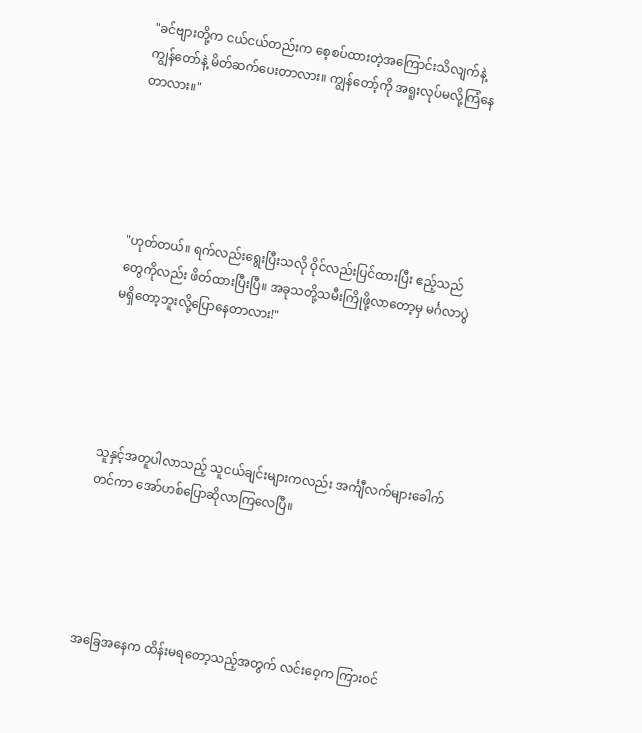"ခင်ဗျားတို့က ငယ်ငယ်တည်းက စေ့စပ်ထားတဲ့အကြောင်းသိလျက်နဲ့ ကျွန်တော်နဲ့ မိတ်ဆက်ပေးတာလား။ ကျွန်တော့်ကို အရူးလုပ်မလို့ကြံနေတာလား။"





"ဟုတ်တယ်။ ရက်လည်းရွေးပြီးသလို ဝိုင်လည်းပြင်ထားပြီး ဧည့်သည်တွေကိုလည်း ဖိတ်ထားပြီးပြီ။ အခုသတို့သမီးကြိုဖို့လာတော့မှ မင်္ဂလာပွဲမရှိတော့ဘူးလို့ပြောနေတာလား!"





သူနှင့်အတူပါလာသည့် သူငယ်ချင်းများကလည်း အင်္ကျီလက်များခေါက်တင်ကာ အော်ဟစ်ပြောဆိုလာကြလေပြီ။





အခြေအနေက ထိန်းမရတော့သည့်အတွက် လင်းဝေ့က ကြားဝင်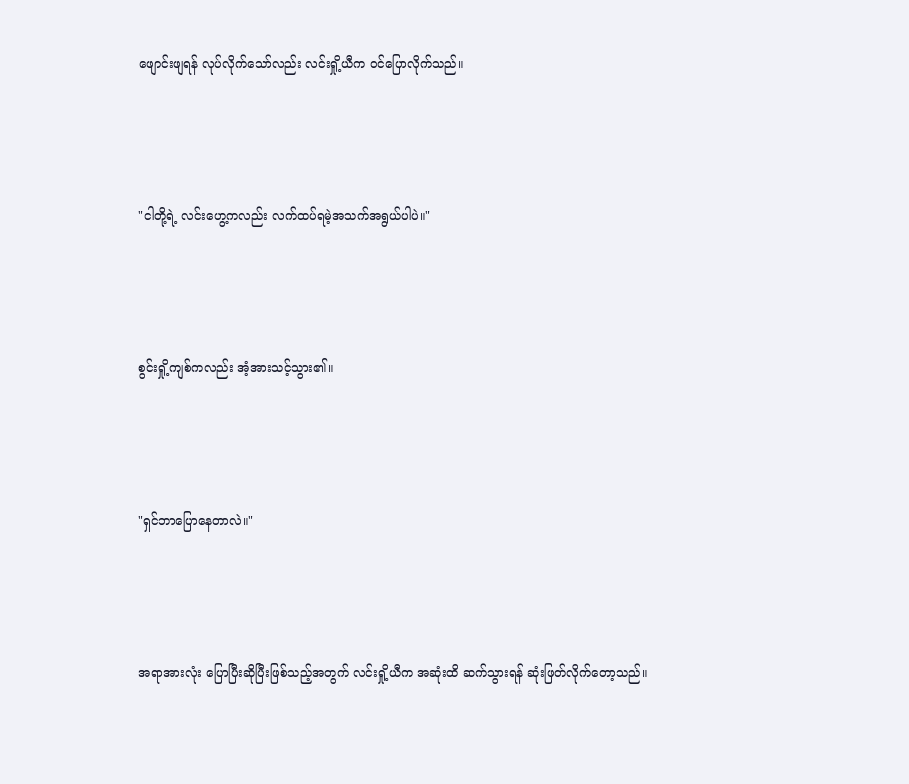ဖျောင်းဖျရန် လုပ်လိုက်သော်လည်း လင်းရှို့ယီက ဝင်ပြောလိုက်သည်။





"ငါတို့ရဲ့ လင်းဟွေ့ကလည်း လက်ထပ်ရမဲ့အသက်အရွယ်ပါပဲ။"





စွင်းရှို့ကျစ်ကလည်း အံ့အားသင့်သွား၏။





"ရှင်ဘာပြောနေတာလဲ။"





အရာအားလုံး ပြောပြီးဆိုပြီးဖြစ်သည့်အတွက် လင်းရှို့ယီက အဆုံးထိ ဆက်သွားရန် ဆုံးဖြတ်လိုက်တော့သည်။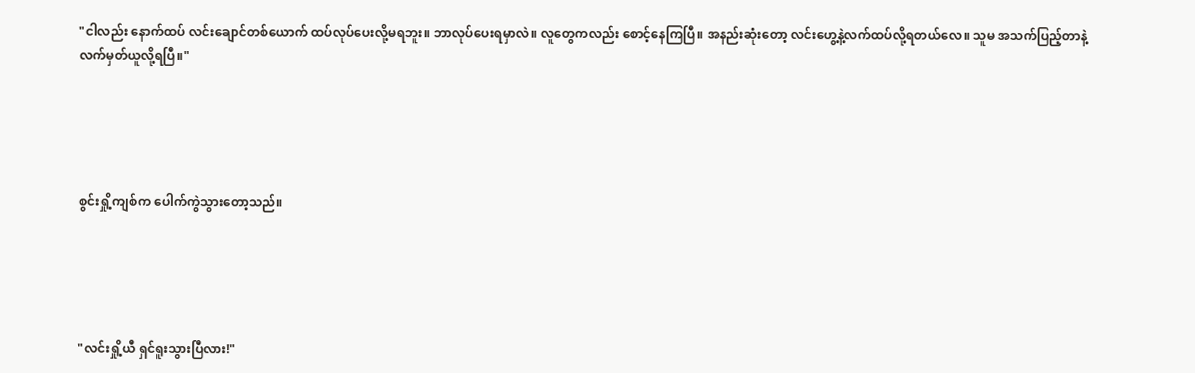"ငါလည်း နောက်ထပ် လင်းချောင်တစ်ယောက် ထပ်လုပ်ပေးလို့မရဘူး။ ဘာလုပ်ပေးရမှာလဲ။ လူတွေကလည်း စောင့်နေကြပြီ။ အနည်းဆုံးတော့ လင်းဟွေ့နဲ့လက်ထပ်လို့ရတယ်လေ။ သူမ အသက်ပြည့်တာနဲ့ လက်မှတ်ယူလို့ရပြီ။"





စွင်းရှို့ကျစ်က ပေါက်ကွဲသွားတော့သည်။





"လင်းရှို့ယီ ရှင်ရူးသွားပြီလား!"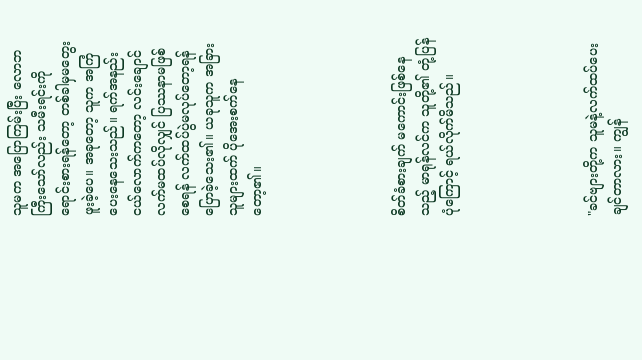သူမက အပြောကြမ်းပြီး လောဘကြီးသော်လည်း သမီးရင်းကို ရောင်းစားရန်တော့ တစ်ခါမှမတွေးဖူးခဲ့ပေ။ အခုတော့ သူက အကြံပေးနေသေးသည်။ ရက်အနည်းငယ်လောက်ကတော့ လင်းချောင် လက်မထပ်လိုလျှင် ပြဿနာမဖြစ်စေရန် လက်ထပ်ပွဲမလုပ်တော့ရန်ပြောခဲ့သေး၏။ ယခုသူက အခြားသူများထက် ပိုအေးစက်နေတော့၏။





စိတ်ခံစားချက် မကောင်းဖြစ်နေသည့် မာရုန်လင်က သူတို့၏ တုံ့ပြန်ပုံကြောင့် ရယ်လိုက်မိသည်။





"ခင်ဗျားတို့က သူမနဲ့လက်ထပ်ပေးချင်တာလား။ ကျွန်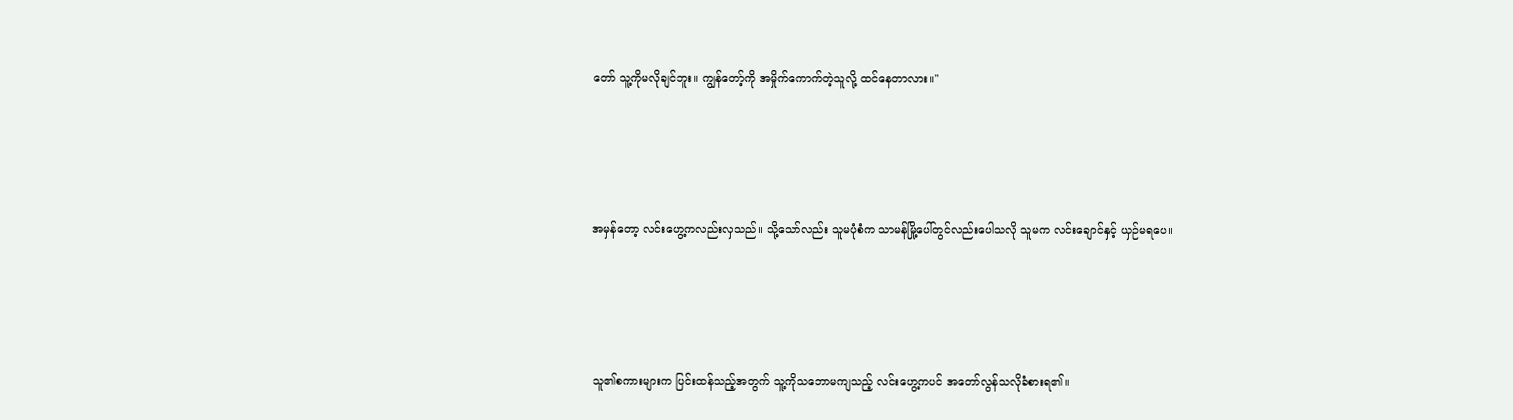တော် သူ့ကိုမလိုချင်ဘူး။ ကျွန်တော့်ကို အမှိုက်ကောက်တဲ့သူလို့ ထင်နေတာလား။"





အမှန်တော့ လင်းဟွေ့ကလည်းလှသည်။ သို့သော်လည်း သူမပုံစံက သာမန်မြို့ပေါ်တွင်လည်းပေါသလို သူမက လင်းချောင်နှင့် ယှဉ်မရပေ။





သူ၏စကားများက ပြင်းထန်သည့်အတွက် သူ့ကိုသဘောမကျသည့် လင်းဟွေ့ကပင် အတော်လွန်သလိုခံစားရ၏။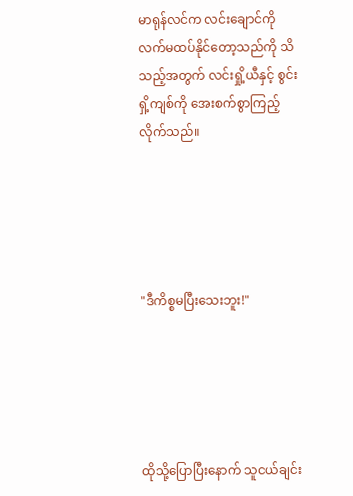မာရုန်လင်က လင်းချောင်ကို လက်မထပ်နိုင်တော့သည်ကို သိသည့်အတွက် လင်းရှို့ယီနှင့် စွင်းရှိ့ကျစ်ကို အေးစက်စွာကြည့်လိုက်သည်။





"ဒီကိစ္စမပြီးသေးဘူး!"





ထိုသို့ပြောပြီးနောက် သူငယ်ချင်း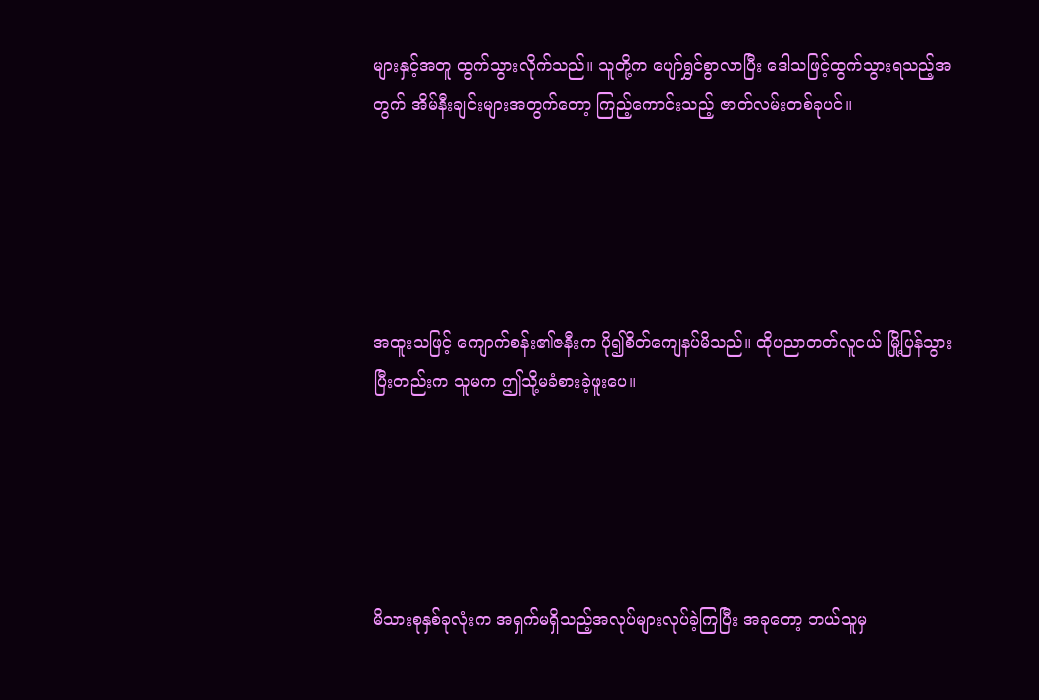များနှင့်အတူ ထွက်သွားလိုက်သည်။ သူတို့က ပျော်ရွှင်စွာလာပြီး ဒေါသဖြင့်ထွက်သွားရသည့်အတွက် အိမ်နီးချင်းများအတွက်တော့ ကြည့်ကောင်းသည့် ဇာတ်လမ်းတစ်ခုပင်။





အထူးသဖြင့် ကျောက်စန်း၏ဇနီးက ပို၍စိတ်ကျေနပ်မိသည်။ ထိုပညာတတ်လူငယ် မြို့ပြန်သွားပြီးတည်းက သူမက ဤသို့မခံစားခဲ့ဖူးပေ။





မိသားစုနှစ်ခုလုံးက အရှက်မရှိသည့်အလုပ်များလုပ်ခဲ့ကြပြီး အခုတော့ ဘယ်သူမှ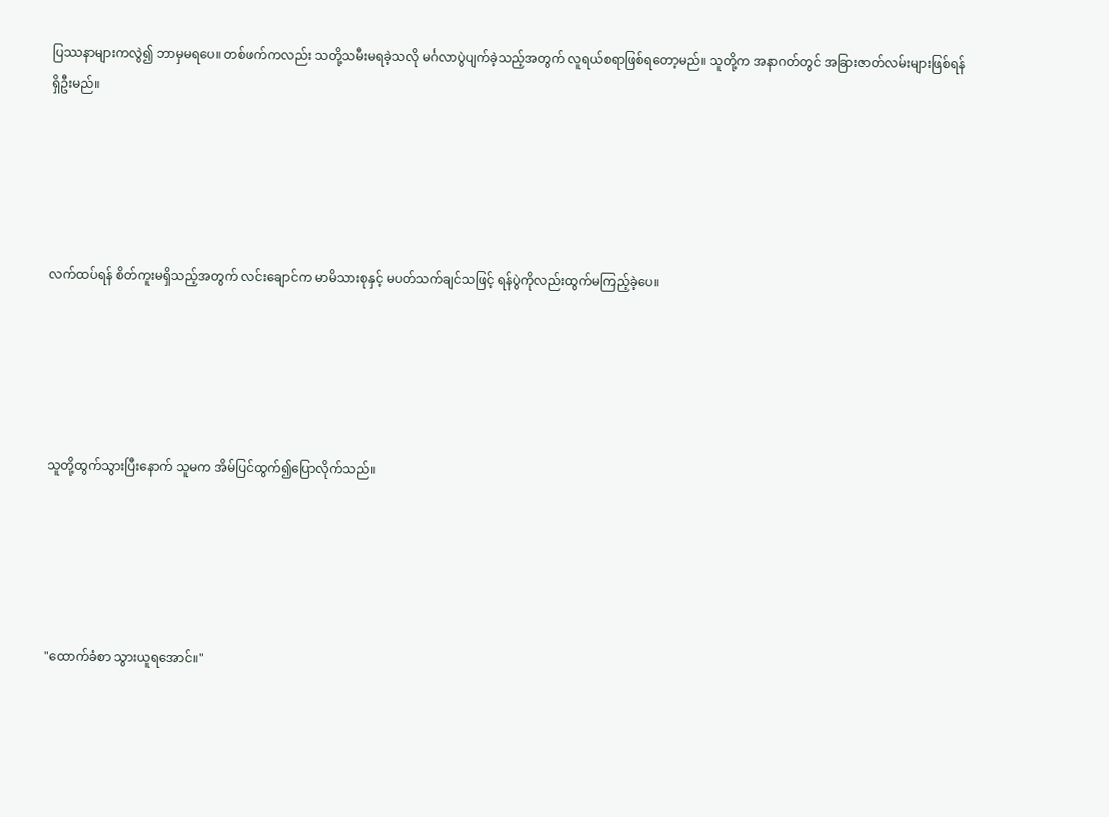ပြဿနာများကလွဲ၍ ဘာမှမရပေ။ တစ်ဖက်ကလည်း သတို့သမီးမရခဲ့သလို မင်္ဂလာပွဲပျက်ခဲ့သည့်အတွက် လူရယ်စရာဖြစ်ရတော့မည်။ သူတို့က အနာဂတ်တွင် အခြားဇာတ်လမ်းများဖြစ်ရန် ရှိဦးမည်။





လက်ထပ်ရန် စိတ်ကူးမရှိသည့်အတွက် လင်းချောင်က မာမိသားစုနှင့် မပတ်သက်ချင်သဖြင့် ရန်ပွဲကိုလည်းထွက်မကြည့်ခဲ့ပေ။





သူတို့ထွက်သွားပြီးနောက် သူမက အိမ်ပြင်ထွက်၍ပြောလိုက်သည်။





"ထောက်ခံစာ သွားယူရအောင်။"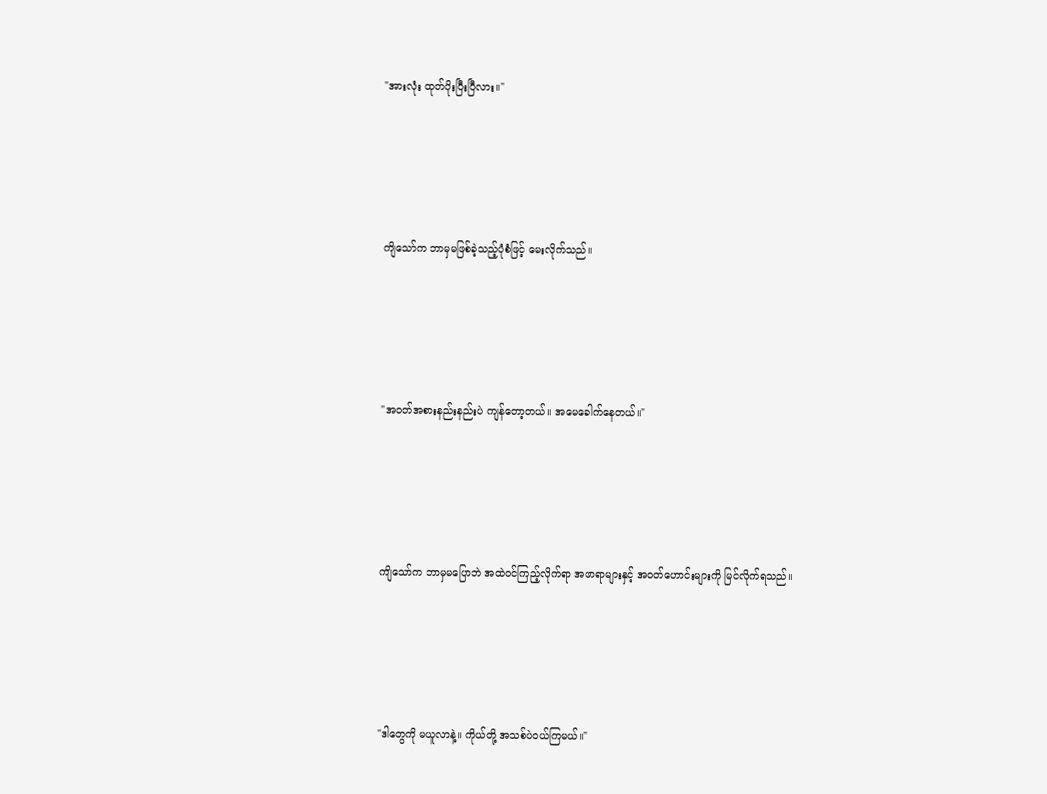"အားလုံး ထုတ်ပိုးပြီးပြီလား။"





ကျိသော်က ဘာမှမဖြစ်ခဲ့သည့်ပုံစံဖြင့် မေးလိုက်သည်။





"အဝတ်အစားနည်းနည်းပဲ ကျန်တော့တယ်။ အမေခေါက်နေတယ်။"





ကျိသော်က ဘာမှမပြောဘဲ အထဲဝင်ကြည့်လိုက်ရာ အဖာရာများနှင့် အဝတ်ဟောင်းများကို မြင်လိုက်ရသည်။





"ဒါတွေကို မယူလာနဲ့။ ကိုယ်တို့ အသစ်ပဲဝယ်ကြမယ်။"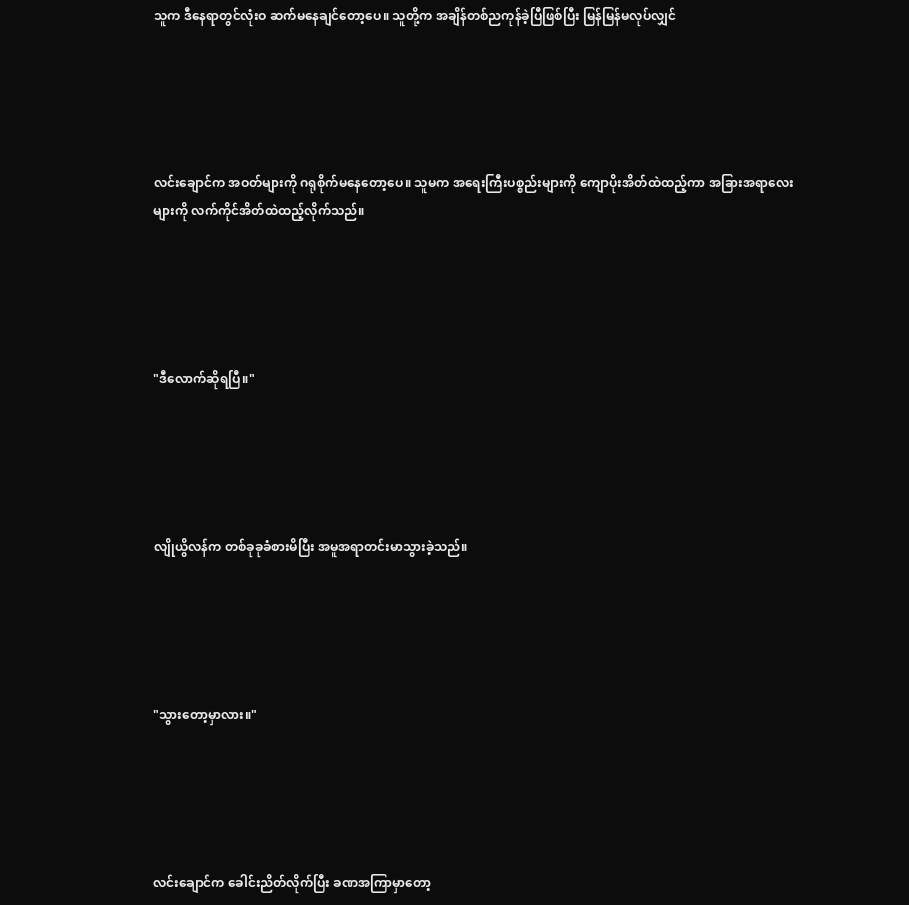သူက ဒီနေရာတွင်လုံးဝ ဆက်မနေချင်တော့ပေ။ သူတို့က အချိန်တစ်ညကုန်ခဲ့ပြီဖြစ်ပြီး မြန်မြန်မလုပ်လျှင်





လင်းချောင်က အဝတ်များကို ဂရုစိုက်မနေတော့ပေ။ သူမက အရေးကြီးပစ္စည်းများကို ကျောပိုးအိတ်ထဲထည့်ကာ အခြားအရာလေးများကို လက်ကိုင်အိတ်ထဲထည့်လိုက်သည်။





"ဒီလောက်ဆိုရပြီ။"





လျိုယွိလန်က တစ်ခုခုခံစားမိပြီး အမူအရာတင်းမာသွားခဲ့သည်။





"သွားတော့မှာလား။"





လင်းချောင်က ခေါင်းညိတ်လိုက်ပြီး ခဏအကြာမှာတော့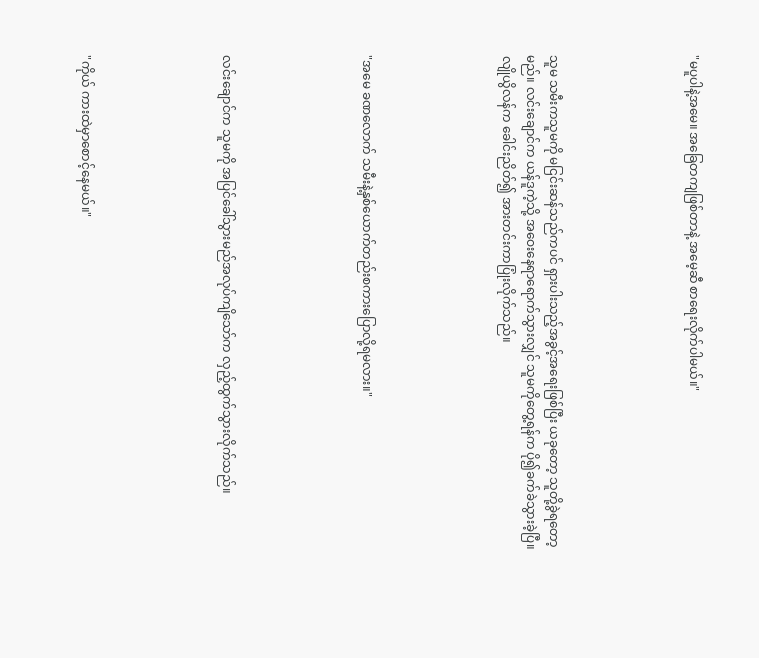"မပူပါနဲ့အမေ။ အခြေတကျဖြစ်တာနဲ့ အမေ့ဆီ စာရေးလိုက်ပါမယ်။"





သူမ သမီးကသူမကို မငြင်းဆန်သည်ကပင် ရှားပါးသည့်အခွင့်အရေးဖြစ်ပြီး ယခုတော့ သူတို့ခွဲရတော့မည်။ လင်းချောင်က ယန်ဒူကဲ့သို့ အဝေးနေရာရောက်သွားလျှင် သူမကိုတွေ့ရန်က ပို၍ခက်ခဲသွားခဲ့ပြီ။ လျိုယွိလန်က ခေါင်းညိတ်၍ အားတင်းကာပြုံးလိုက်သည်။





"အမေ ခဏလောက် သမီးနဲ့နှစ်ယောက်တည်းစကားပြောလို့ရမလား။"





လင်းချောင်က သူမကို အပြင်ခေါ်သွားမည်အလုပ်ကျိသော်က လှည့်ထွက်သွားလိုက်သည်။





"ကိုယ် ကားထဲမှာစောင့်နေမယ်။"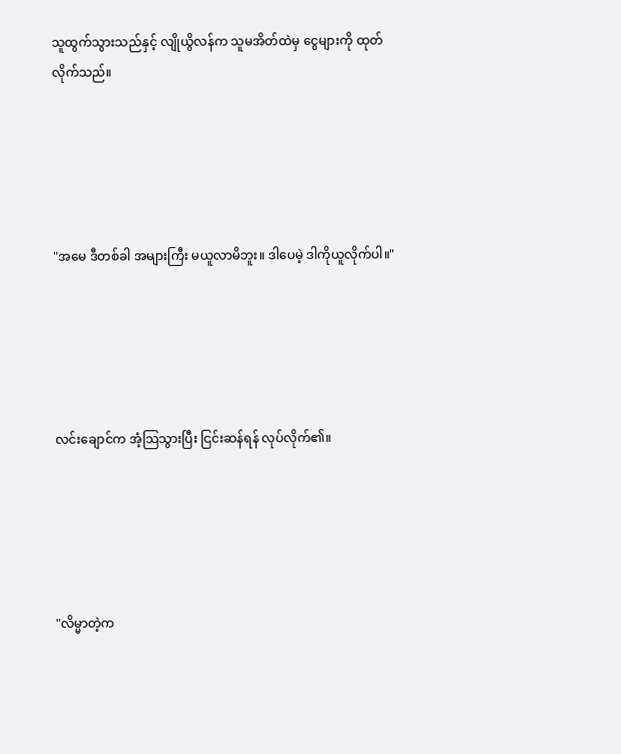သူထွက်သွားသည်နှင့် လျိုယွိလန်က သူမအိတ်ထဲမှ ငွေများကို ထုတ်လိုက်သည်။





"အမေ ဒီတစ်ခါ အများကြီး မယူလာမိဘူး။ ဒါပေမဲ့ ဒါကိုယူလိုက်ပါ။"





လင်းချောင်က အံ့သြသွားပြီး ငြင်းဆန်ရန် လုပ်လိုက်၏။





"လိမ္မာတဲ့က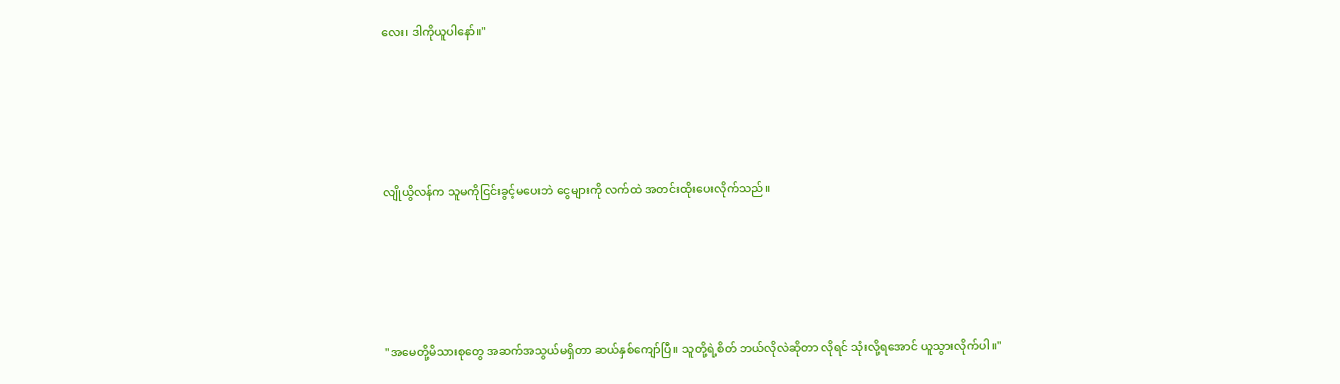လေး၊ ဒါကိုယူပါနော်။"





လျိုယွိလန်က သူမကိုငြင်းခွင့်မပေးဘဲ ငွေများကို လက်ထဲ အတင်းထိုးပေးလိုက်သည်။





"အမေတို့မိသားစုတွေ အဆက်အသွယ်မရှိတာ ဆယ်နှစ်ကျော်ပြီ။ သူတို့ရဲ့စိတ် ဘယ်လိုလဲဆိုတာ လိုရင် သုံးလို့ရအောင် ယူသွားလိုက်ပါ။"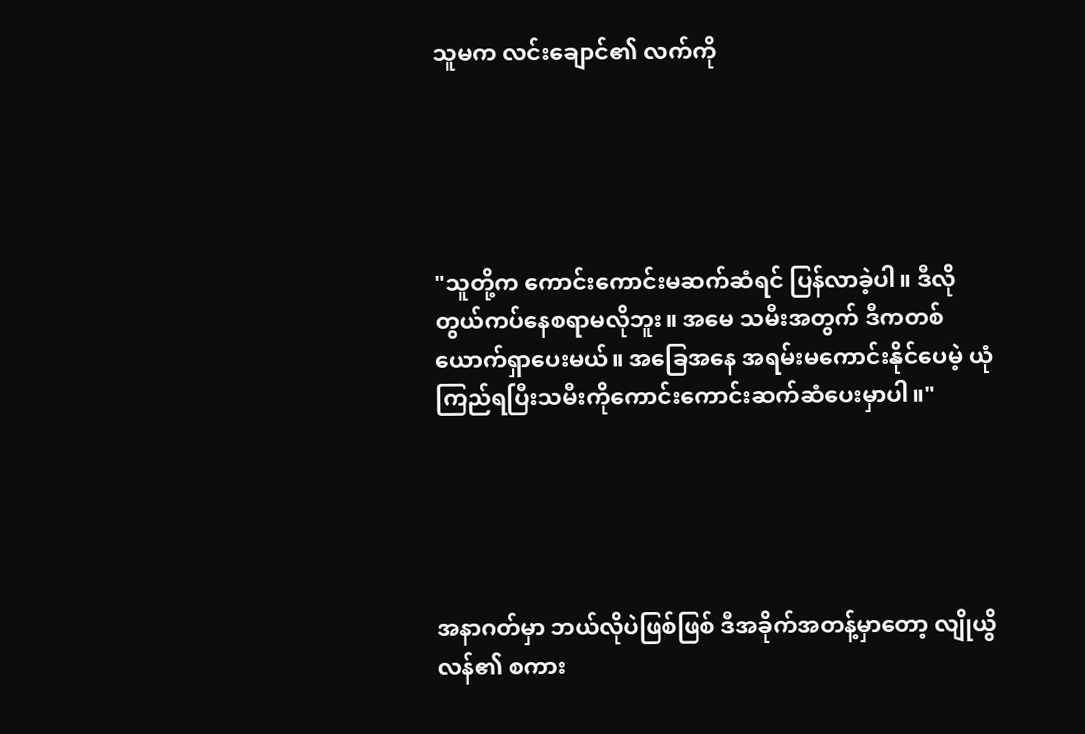သူမက လင်းချောင်၏ လက်ကို





"သူတို့က ကောင်းကောင်းမဆက်ဆံရင် ပြန်လာခဲ့ပါ။ ဒီလို တွယ်ကပ်နေစရာမလိုဘူး။ အမေ သမီးအတွက် ဒီကတစ်ယောက်ရှာပေးမယ်။ အခြေအနေ အရမ်းမကောင်းနိုင်ပေမဲ့ ယုံကြည်ရပြီးသမီးကိုကောင်းကောင်းဆက်ဆံပေးမှာပါ။"





အနာဂတ်မှာ ဘယ်လိုပဲဖြစ်ဖြစ် ဒီအခိုက်အတန့်မှာတော့ လျိုယွိလန်၏ စကား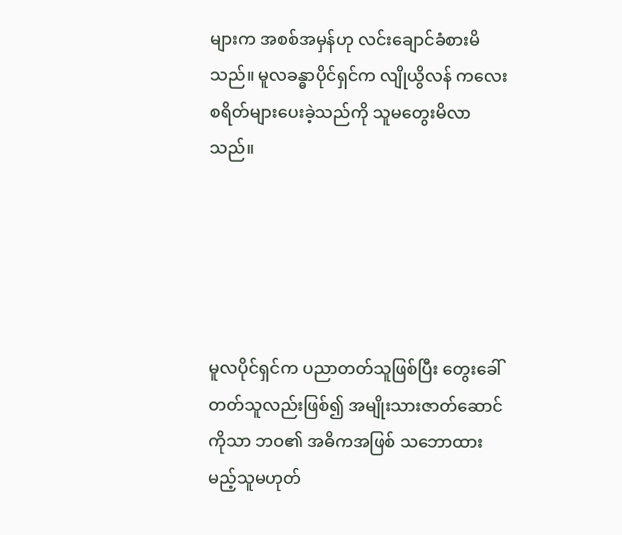များက အစစ်အမှန်ဟု လင်းချောင်ခံစားမိသည်။ မူလခန္ဓာပိုင်ရှင်က လျိုယွိလန် ကလေးစရိတ်များပေးခဲ့သည်ကို သူမတွေးမိလာသည်။





မူလပိုင်ရှင်က ပညာတတ်သူဖြစ်ပြီး တွေးခေါ်တတ်သူလည်းဖြစ်၍ အမျိုးသားဇာတ်ဆောင်ကိုသာ ဘဝ၏ အဓိကအဖြစ် သဘောထားမည့်သူမဟုတ်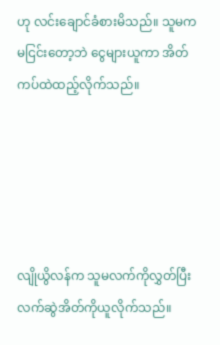ဟု လင်းချောင်ခံစားမိသည်။ သူမက မငြင်းတော့ဘဲ ငွေများယူကာ အိတ်ကပ်ထဲထည့်လိုက်သည်။





လျိုယွိလန်က သူမလက်ကိုလွှတ်ပြီး လက်ဆွဲအိတ်ကိုယူလိုက်သည်။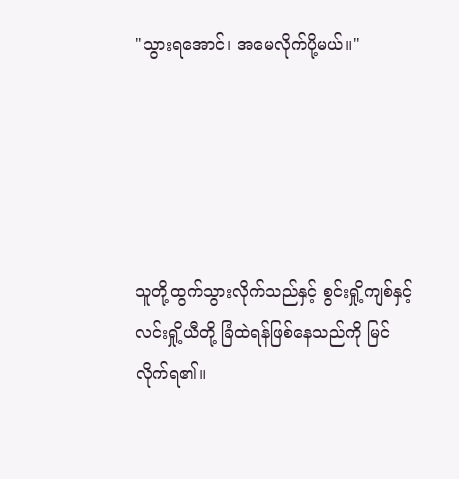"သွားရအောင်၊ အမေလိုက်ပို့မယ်။"





သူတို့ထွက်သွားလိုက်သည်နှင့် စွင်းရှို့ကျစ်နှင့် လင်းရှို့ယီတို့ ခြံထဲရန်ဖြစ်နေသည်ကို မြင်လိုက်ရ၏။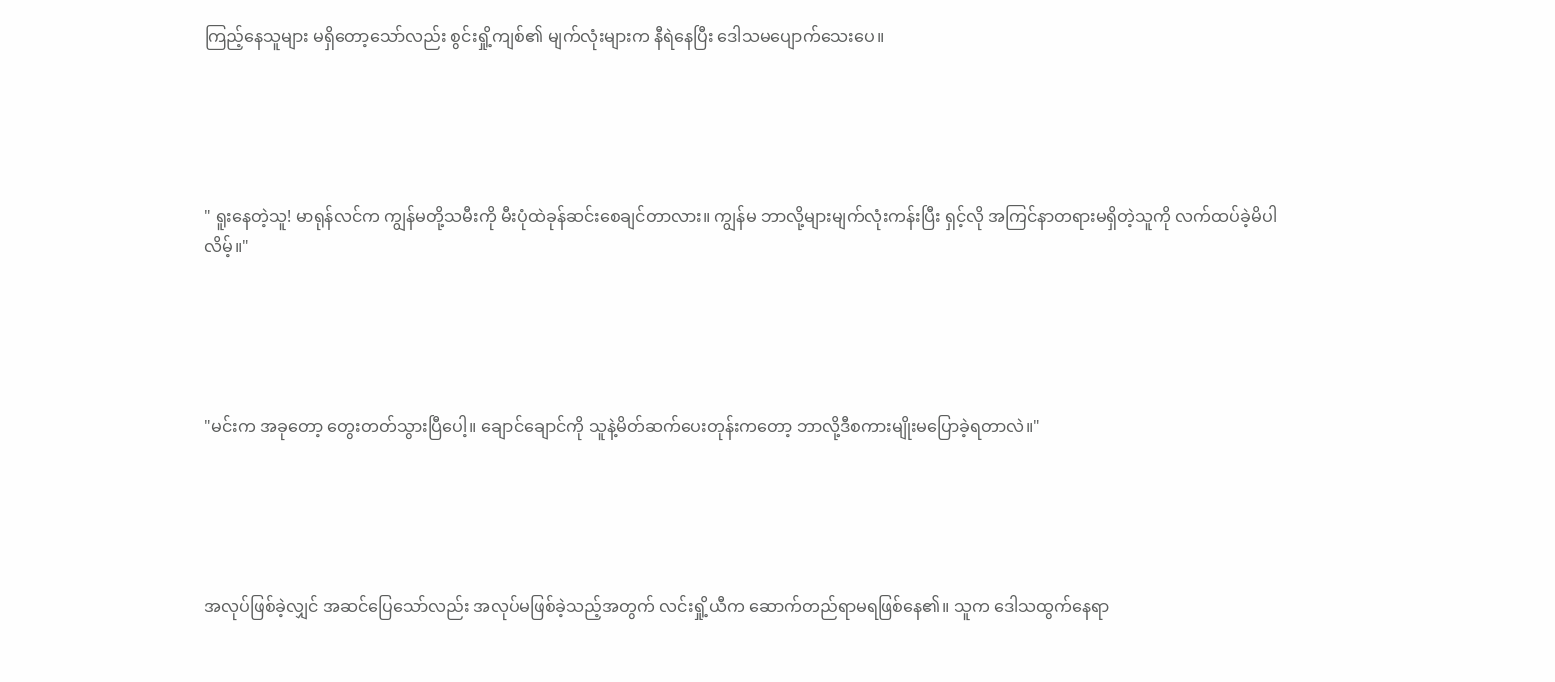ကြည့်နေသူများ မရှိတော့သော်လည်း စွင်းရှို့ကျစ်၏ မျက်လုံးများက နီရဲနေပြီး ဒေါသမပျောက်သေးပေ။





" ရူးနေတဲ့သူ! မာရုန်လင်က ကျွန်မတို့သမီးကို မီးပုံထဲခုန်ဆင်းစေချင်တာလား။ ကျွန်မ ဘာလို့များမျက်လုံးကန်းပြီး ရှင့်လို အကြင်နာတရားမရှိတဲ့သူကို လက်ထပ်ခဲ့မိပါလိမ့်။"





"မင်းက အခုတော့ တွေးတတ်သွားပြီပေါ့။ ချောင်ချောင်ကို သူနဲ့မိတ်ဆက်ပေးတုန်းကတော့ ဘာလို့ဒီစကားမျိုးမပြောခဲ့ရတာလဲ။"





အလုပ်ဖြစ်ခဲ့လျှင် အဆင်ပြေသော်လည်း အလုပ်မဖြစ်ခဲ့သည့်အတွက် လင်းရှို့ယီက ဆောက်တည်ရာမရဖြစ်နေ၏။ သူက ဒေါသထွက်နေရာ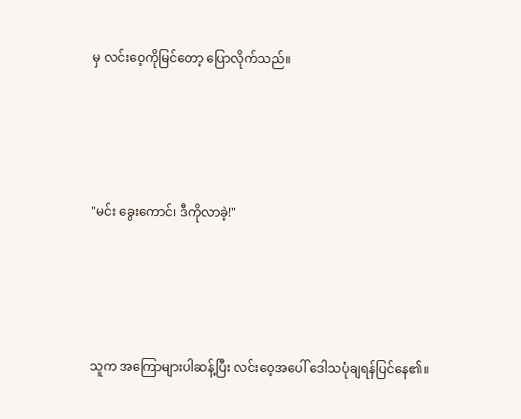မှ လင်းဝေ့ကိုမြင်တော့ ပြောလိုက်သည်။





"မင်း ခွေးကောင်၊ ဒီကိုလာခဲ့!"





သူက အကြောများပါဆန့်ပြီး လင်းဝေ့အပေါ် ဒေါသပုံချရန်ပြင်နေ၏။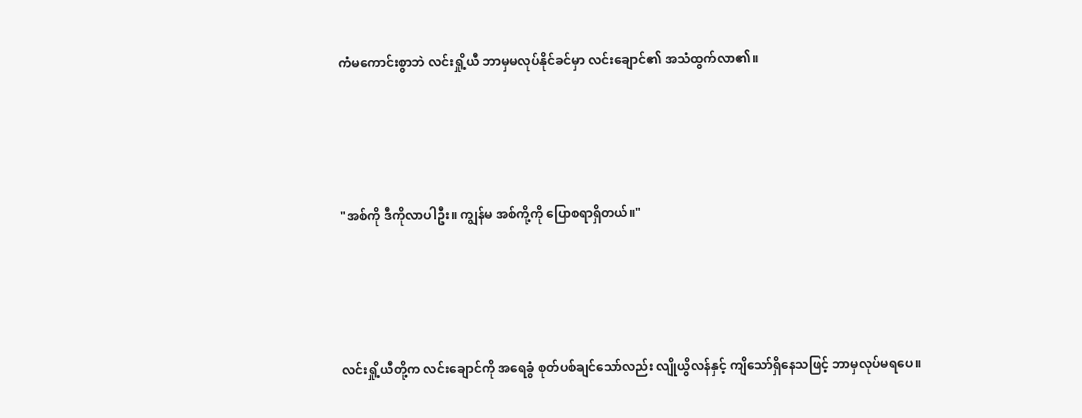ကံမကောင်းစွာဘဲ လင်းရှို့ယီ ဘာမှမလုပ်နိုင်ခင်မှာ လင်းချောင်၏ အသံထွက်လာ၏။





"အစ်ကို ဒီကိုလာပါဦး။ ကျွန်မ အစ်ကို့ကို ပြောစရာရှိတယ်။"





လင်းရှို့ယီတို့က လင်းချောင်ကို အရေခွံ စုတ်ပစ်ချင်သော်လည်း လျိုယွိလန်နှင့် ကျိသော်ရှိနေသဖြင့် ဘာမှလုပ်မရပေ။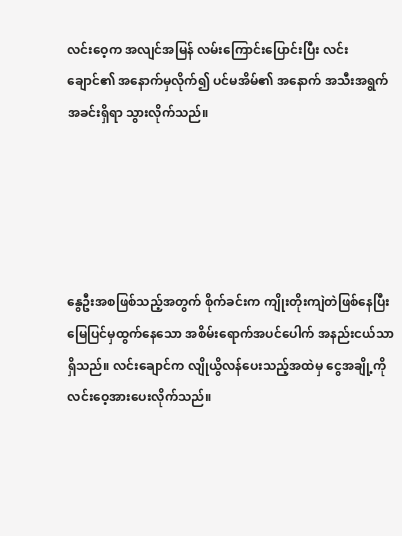လင်းဝေ့က အလျင်အမြန် လမ်းကြောင်းပြောင်းပြီး လင်းချောင်၏ အနောက်မှလိုက်၍ ပင်မအိမ်၏ အနောက် အသီးအရွက်အခင်းရှိရာ သွားလိုက်သည်။





နွေဦးအစဖြစ်သည့်အတွက် စိုက်ခင်းက ကျိုးတိုးကျဲတဲဖြစ်နေပြီး မြေပြင်မှထွက်နေသော အစိမ်းရောက်အပင်ပေါက် အနည်းငယ်သာရှိသည်။ လင်းချောင်က လျိုယွိလန်ပေးသည့်အထဲမှ ငွေအချို့ကို လင်းဝေ့အားပေးလိုက်သည်။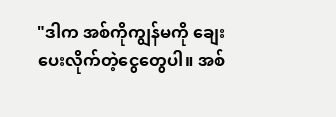"ဒါက အစ်ကိုကျွန်မကို ချေးပေးလိုက်တဲ့ငွေတွေပါ။ အစ်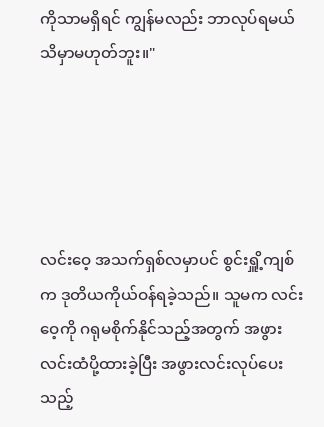ကိုသာမရှိရင် ကျွန်မလည်း ဘာလုပ်ရမယ်သိမှာမဟုတ်ဘူး။"





လင်းဝေ့ အသက်ရှစ်လမှာပင် စွင်းရှိူ့ကျစ်က ဒုတိယကိုယ်ဝန်ရခဲ့သည်။ သူမက လင်းဝေ့ကို ဂရုမစိုက်နိုင်သည့်အတွက် အဖွားလင်းထံပို့ထားခဲ့ပြီး အဖွားလင်းလုပ်ပေးသည့်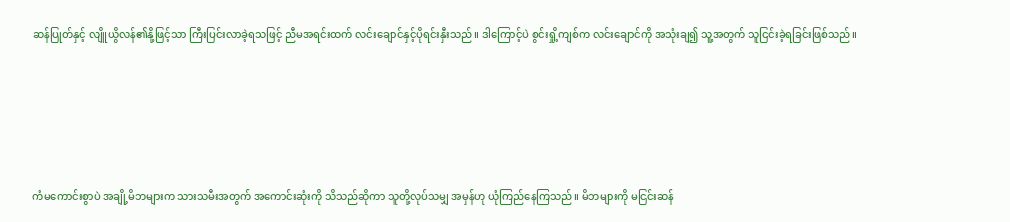ဆန်ပြုတ်နှင့် လျိူယွိလန်၏နို့ဖြင့်သာ ကြီးပြင်းလာခဲ့ရသဖြင့် ညီမအရင်းထက် လင်းချောင်နှင့်ပိုရင်းနှီးသည်။ ဒါကြောင့်ပဲ စွင်းရှို့ကျစ်က လင်းချောင်ကို အသုံးချ၍ သူ့အတွက် သူငြင်းခဲ့ရခြင်းဖြစ်သည်။





ကံမကောင်းစွာပဲ အချို့မိဘများက သားသမီးအတွက် အကောင်းဆုံးကို သိသည်ဆိုကာ သူတို့လုပ်သမျှ အမှန်ဟု ယုံကြည်နေကြသည်။ မိဘများကို မငြင်းဆန်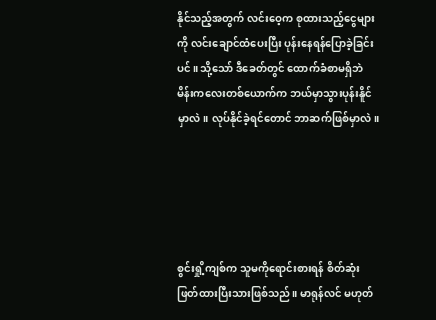နိုင်သည့်အတွက် လင်းဝေ့က စုထားသည့်ငွေများကို လင်းချောင်ထံပေးပြီး ပုန်းနေရန်ပြောခဲ့ခြင်းပင်။ သို့သော် ဒီခေတ်တွင် ထောက်ခံစာမရှိဘဲ မိန်းကလေးတစ်ယောက်က ဘယ်မှာသွားပုန်းနိူင်မှာလဲ။ လုပ်နိုင်ခဲ့ရင်တောင် ဘာဆက်ဖြစ်မှာလဲ။





စွင်းရှို့ကျစ်က သူမကိုရောင်းစားရန် စိတ်ဆုံးဖြတ်ထားပြီးသားဖြစ်သည်။ မာရုန်လင် မဟုတ်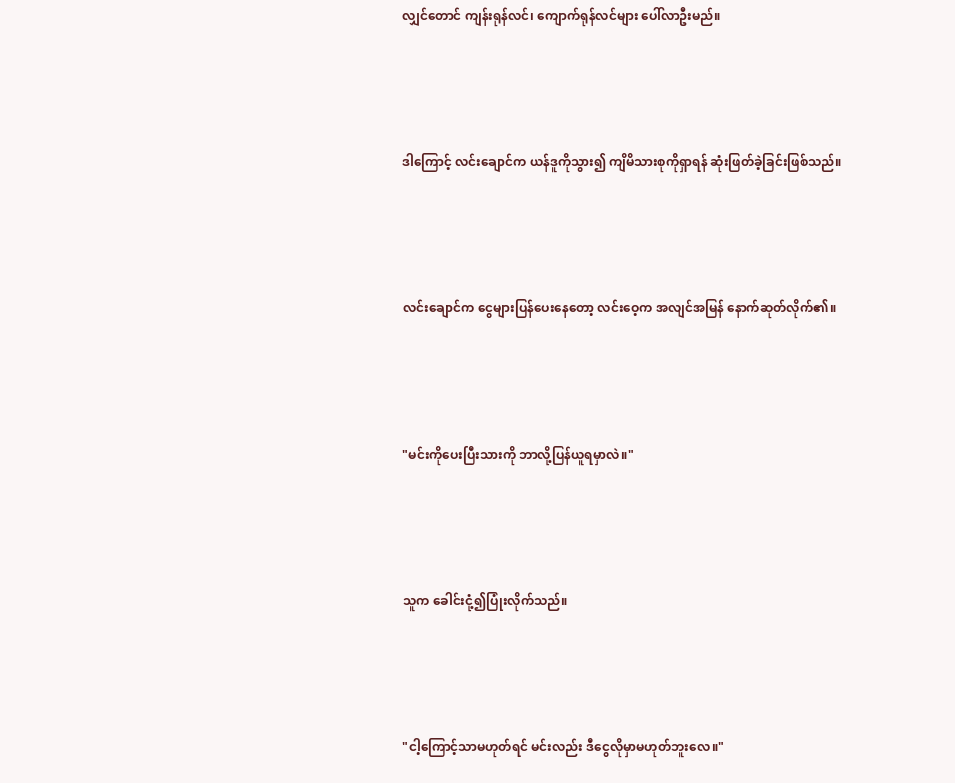လျှင်တောင် ကျန်းရုန်လင်၊ ကျောက်ရုန်လင်များ ပေါ်လာဦးမည်။





ဒါကြောင့် လင်းချောင်က ယန်ဒူကိုသွား၍ ကျိမိသားစုကိုရှာရန် ဆုံးဖြတ်ခဲ့ခြင်းဖြစ်သည်။





လင်းချောင်က ငွေများပြန်ပေးနေတော့ လင်းဝေ့က အလျင်အမြန် နောက်ဆုတ်လိုက်၏။





"မင်းကိုပေးပြီးသားကို ဘာလို့ပြန်ယူရမှာလဲ။"





သူက ခေါင်းငုံ့၍ပြုံးလိုက်သည်။





"ငါ့ကြောင့်သာမဟုတ်ရင် မင်းလည်း ဒီငွေလိုမှာမဟုတ်ဘူးလေ။"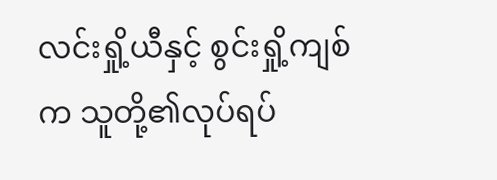လင်းရှို့ယီနှင့် စွင်းရှို့ကျစ်က သူတို့၏လုပ်ရပ်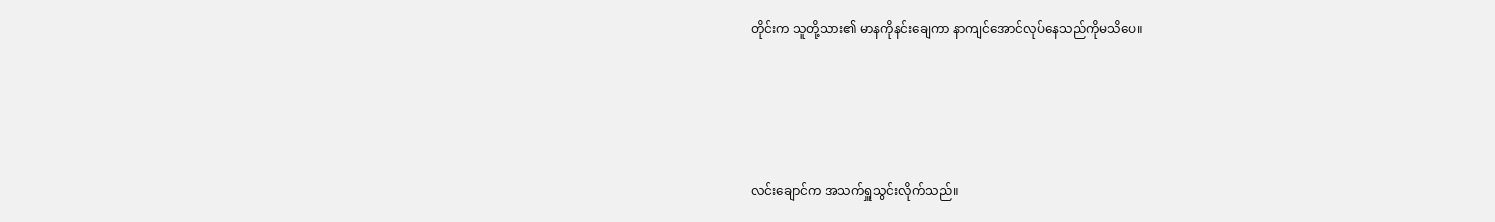တိုင်းက သူတို့သား၏ မာနကိုနင်းချေကာ နာကျင်အောင်လုပ်နေသည်ကိုမသိပေ။





လင်းချောင်က အသက်ရှူသွင်းလိုက်သည်။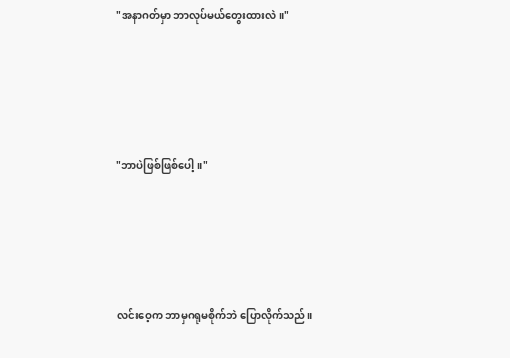"အနာဂတ်မှာ ဘာလုပ်မယ်တွေးထားလဲ။"





"ဘာပဲဖြစ်ဖြစ်ပေါ့။"





လင်းဝေ့က ဘာမှဂရုမစိုက်ဘဲ ပြောလိုက်သည်။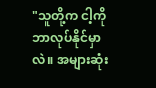"သူတို့က ငါ့ကိုဘာလုပ်နိုင်မှာလဲ။ အများဆုံး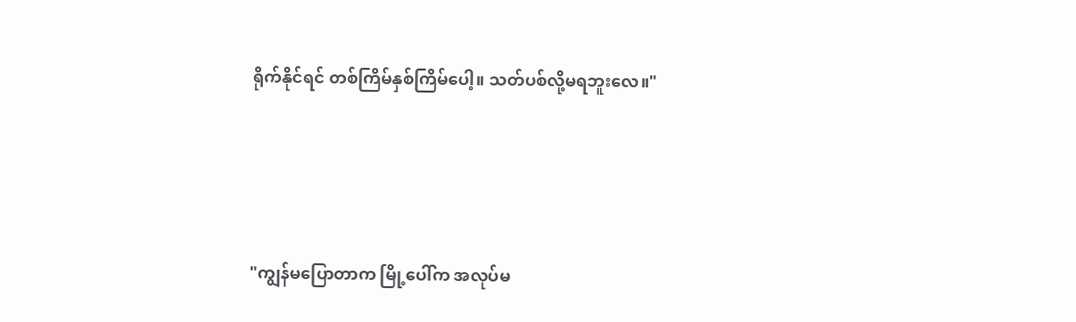ရိုက်နိုင်ရင် တစ်ကြိမ်နှစ်ကြိမ်ပေါ့။ သတ်ပစ်လို့မရဘူးလေ။"





"ကျွန်မပြောတာက မြို့ပေါ်က အလုပ်မ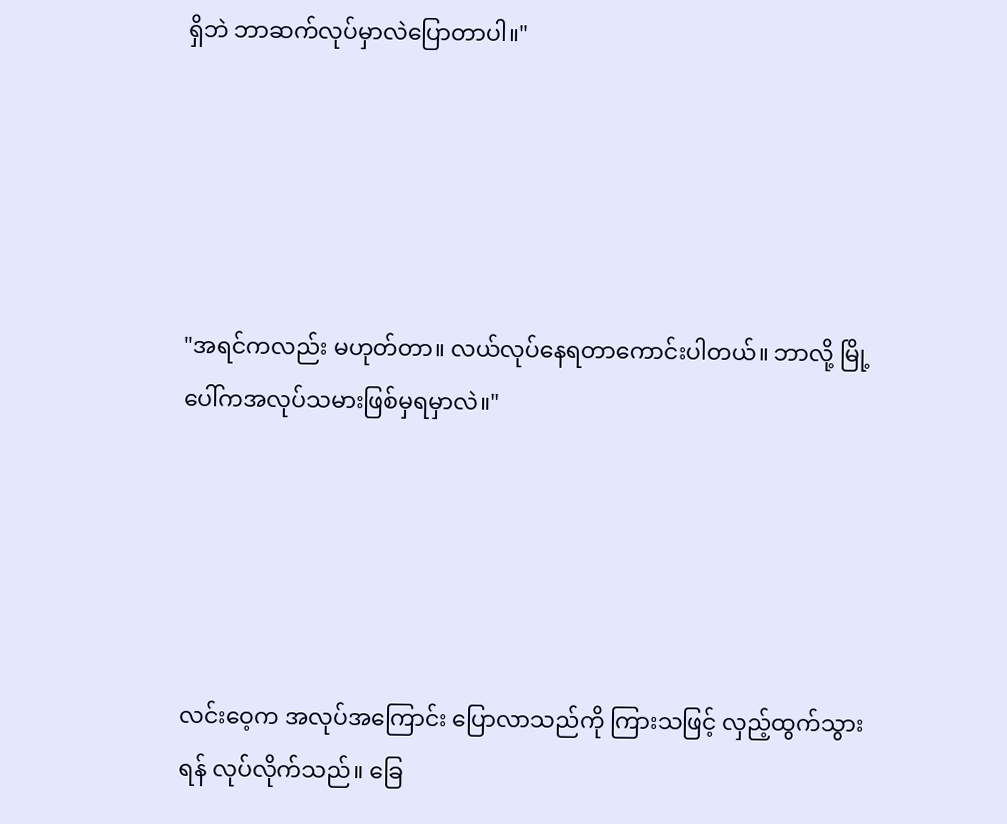ရှိဘဲ ဘာဆက်လုပ်မှာလဲပြောတာပါ။"





"အရင်ကလည်း မဟုတ်တာ။ လယ်လုပ်နေရတာကောင်းပါတယ်။ ဘာလို့ မြို့ပေါ်ကအလုပ်သမားဖြစ်မှရမှာလဲ။"





လင်းဝေ့က အလုပ်အကြောင်း ပြောလာသည်ကို ကြားသဖြင့် လှည့်ထွက်သွားရန် လုပ်လိုက်သည်။ ခြေ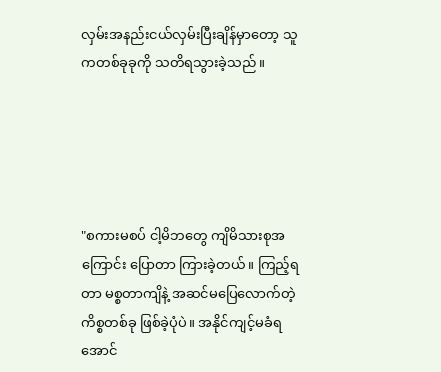လှမ်းအနည်းငယ်လှမ်းပြီးချိန်မှာတော့ သူကတစ်ခုခုကို သတိရသွားခဲ့သည်။





"စကားမစပ် ငါ့မိဘတွေ ကျိမိသားစုအကြောင်း ပြောတာ ကြားခဲ့တယ်။ ကြည့်ရတာ မစ္စတာကျိနဲ့ အဆင်မပြေလောက်တဲ့ကိစ္စတစ်ခု ဖြစ်ခဲ့ပုံပဲ။ အနိုင်ကျင့်မခံရအောင်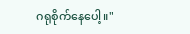ဂရုစိုက်နေပေါ့။"